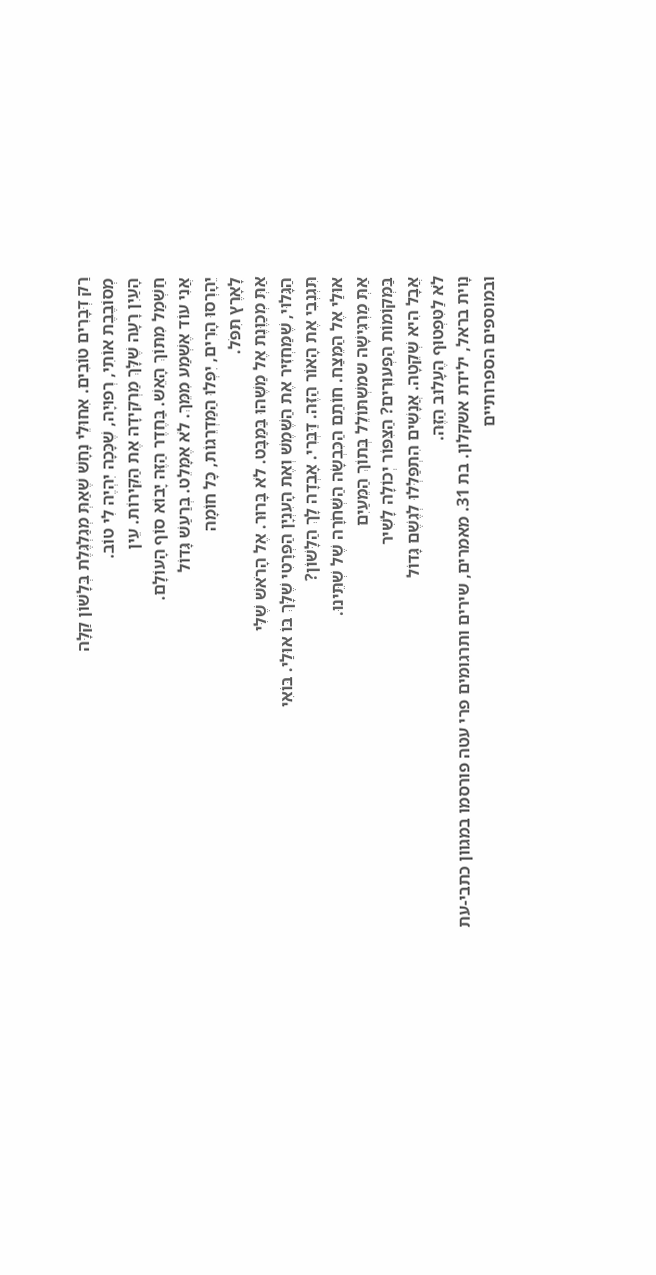רַק דְּבָרִים טוֹבִים. אִחוּלֵי נָחָשׁ שֶׁאַתְּ מְגַלְגֶּלֶת בְּלָשׁוֹן קַלָּה
מְסוֹבֶבֶת אוֹתִי, רְפוּיָה, שֶׁכָּכָה יִהְיֶה לִי טוֹב.
הָעַיִן רָעָה שֶׁלָּךְ מַרְקִידָה אֶת הַקִּירוֹת. עֵין
חַשְׁמַל מִתּוֹךְ הָאֵשׁ. בַּחֶדֶר הַזֶּה יָבוֹא סוֹף הָעוֹלָם.
אֲנִי עוֹד אֶשְׁמַע מִמֵּךְ. לֹא אֶמָּלֵט. בְּרַעַשׁ גָּדוֹל
יֵהָרְסוּ הָרִים, יִפְּלוּ הַמַּדְרֵגוֹת, כָּל חוֹמָה
לָאָרֶץ תִּפֹּל.
אַתְּ מְכַוֶּנֶת אֶל מַשֶּׁהוּ בַּמַּבָּט. לֹא בָּרוּר. אֶל הָרֹאשׁ שֶׁלִּי
הַגָּלוּי, שֶׁמַּחְזִיר אֶת הַשֶּׁמֶשׁ וְאֶת הָעִנְיָן הַפְּרָטִי שֶׁלָּךְ בּוֹ אוּלַי. בּוֹאִי
תִּגְנְבִי אֶת הָאוֹר הַזֶּה. דַּבְּרִי. אָבְדָה לָךְ הַלָּשׁוֹן?
אוּלַי אֶל הַמֵּצַח. חוֹתַם הַכִּבְשָׂה הַשְּׁחֹרָה שֶׁל שְׁתֵּינוּ.
אַתְּ מַרְגִּישָׁה שמשְׁתּוֹלֵל בְּתוֹךְ הַמֵּעַיִם
בַּמְּקוֹמוֹת הַפְּעוּרִים? הַצִּפּוֹר יְכוֹלָה לָשִׁיר
אֲבָל הִיא שְׁקֵטָה. אֲנָשִׁים הִתְפַּלְּלוּ לְגֶשֶׁם גָּדוֹל
לֹא לַטִּפְטוּף הֶעָלוּב הַזֶּה.
נָוית בראל, ילידת אשקלון. בת 31. מאמרים, שירים ותרגומים פרי עטה פורסמו במגוון כתבי-עת
ובמוספים הספרותיים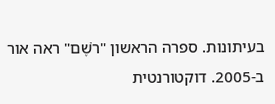בעיתונות. ספרה הראשון "רֹשֶׁם" ראה אור ב-2005. דוקטורנטית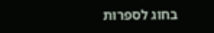בחוג לספרות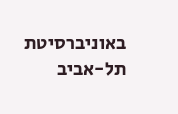באוניברסיטת תל-אביב